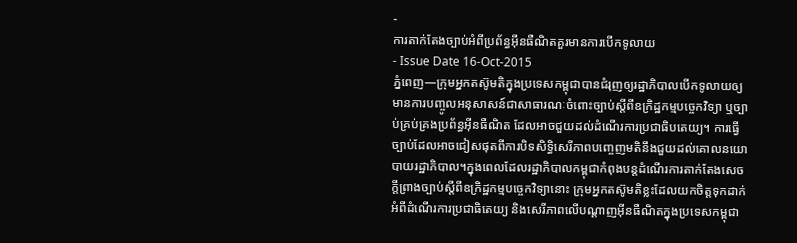-
ការតាក់តែងច្បាប់អំពីប្រព័ន្ធអ៊ីនធឺណិតគួរមានការបើកទូលាយ
- Issue Date 16-Oct-2015
ភ្នំពេញ—ក្រុមអ្នកតស៊ូមតិក្នុងប្រទេសកម្ពុជាបានជំរុញឲ្យរដ្ឋាភិបាលបើកទូលាយឲ្យមានការបញ្ចូលអនុសាសន៍ជាសាធារណៈចំពោះច្បាប់ស្តីពីឧក្រិដ្ឋកម្មបច្ចេកវិទ្យា ឬច្បាប់គ្រប់គ្រងប្រព័ន្ធអ៊ីនធឺណិត ដែលអាចជួយដល់ដំណើរការប្រជាធិបតេយ្យ។ ការធ្វើច្បាប់ដែលអាចជៀសផុតពីការបិទសិទ្ធិសេរីភាពបញ្ចេញមតិនឹងជួយដល់គោលនយោបាយរដ្ឋាភិបាល។ក្នុងពេលដែលរដ្ឋាភិបាលកម្ពុជាកំពុងបន្តដំណើរការតាក់តែងសេចក្តីព្រាងច្បាប់ស្តីពីឧក្រិដ្ឋកម្មបច្ចេកវិទ្យានោះ ក្រុមអ្នកតស៊ូមតិខ្លះដែលយកចិត្តទុកដាក់អំពីដំណើរការប្រជាធិតេយ្យ និងសេរីភាពលើបណ្តាញអ៊ីនធឺណិតក្នុងប្រទេសកម្ពុជា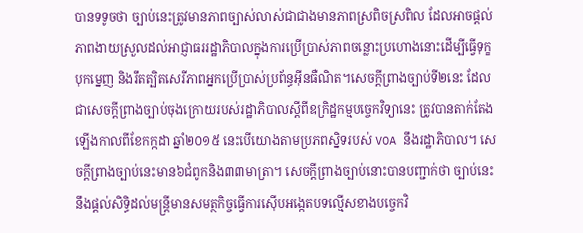បានទទូចថា ច្បាប់នេះត្រូវមានភាពច្បាស់លាស់ជាជាងមានភាពស្រពិចស្រពិល ដែលអាចផ្តល់ភាពងាយស្រួលដល់អាជ្ញាធររដ្ឋាភិបាលក្នុងការប្រើប្រាស់ភាពចន្លោះប្រហោងនោះដើម្បីធ្វើទុក្ខបុកម្នេញ និងរឹតត្បិតសេរីភាពអ្នកប្រើប្រាស់ប្រព័ន្ធអ៊ីនធឺណិត។សេចក្តីព្រាងច្បាប់ទី២នេះ ដែលជាសេចក្តីព្រាងច្បាប់ចុងក្រោយរបស់រដ្ឋាភិបាលស្តីពីឧក្រិដ្ឋកម្មបច្ចេកវិទ្យានេះ ត្រូវបានតាក់តែងឡើងកាលពីខែកក្កដា ឆ្នាំ២០១៥ នេះបើយោងតាមប្រភពស្និទរបស់ VOA នឹងរដ្ឋាភិបាល។ សេចក្តីព្រាងច្បាប់នេះមាន៦ជំពូកនិង៣៣មាត្រា។ សេចក្តីព្រាងច្បាប់នោះបានបញ្ជាក់ថា ច្បាប់នេះនឹងផ្តល់សិទ្ធិដល់មន្ត្រីមានសមត្ថកិច្ចធ្វើការស៊ើបអង្កេតបទល្មើសខាងបច្ចេកវិ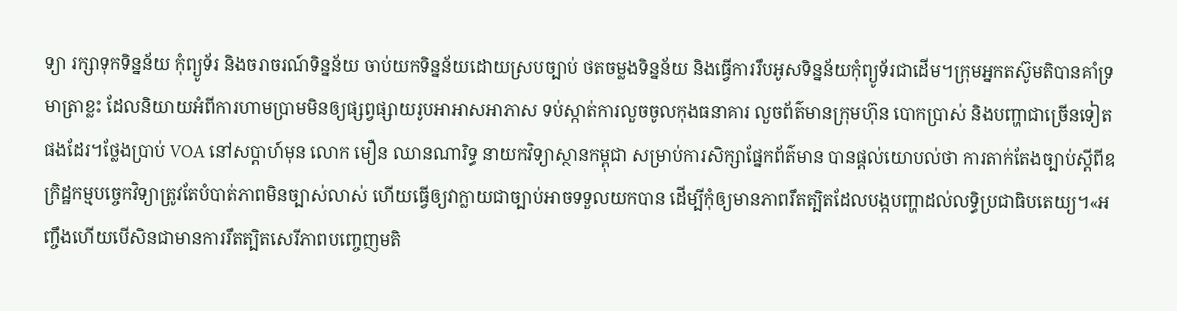ទ្យា រក្សាទុកទិន្នន័យ កុំព្យូទ័រ និងចរាចរណ៍ទិន្នន័យ ចាប់យកទិន្នន័យដោយស្របច្បាប់ ថតចម្លងទិន្នន័យ និងធ្វើការរឹបអូសទិន្នន័យកុំព្យូទ័រជាដើម។ក្រុមអ្នកតស៊ូមតិបានគាំទ្រមាត្រាខ្លះ ដែលនិយាយអំពីការហាមប្រាមមិនឲ្យផ្សព្វផ្សាយរូបអាអាសអាភាស ទប់ស្កាត់ការលួចចូលកុងធនាគារ លួចព័ត៌មានក្រុមហ៊ុន បោកប្រាស់ និងបញ្ហាជាច្រើនទៀតផងដែរ។ថ្លែងប្រាប់ VOA នៅសប្តាហ៍មុន លោក មឿន ឈានណារិទ្ធ នាយកវិទ្យាស្ថានកម្ពុជា សម្រាប់ការសិក្សាផ្នែកព័ត៌មាន បានផ្តល់យោបល់ថា ការតាក់តែងច្បាប់ស្តីពីឧក្រិដ្ឋកម្មបច្ចេកវិទ្យាត្រូវតែបំបាត់ភាពមិនច្បាស់លាស់ ហើយធ្វើឲ្យវាក្លាយជាច្បាប់អាចទទួលយកបាន ដើម្បីកុំឲ្យមានភាពរឹតត្បិតដែលបង្កបញ្ហាដល់លទ្ធិប្រជាធិបតេយ្យ។«អញ្ចឹងហើយបើសិនជាមានការរឹតត្បិតសេរីភាពបញ្ចេញមតិ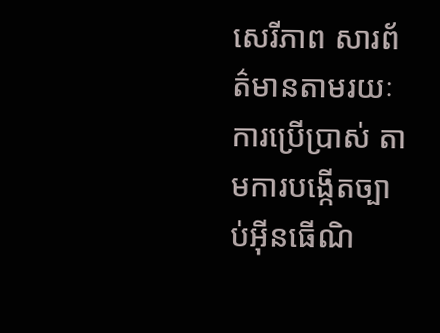សេរីភាព សារព័ត៌មានតាមរយៈការប្រើប្រាស់ តាមការបង្កើតច្បាប់អ៊ីនធើណិ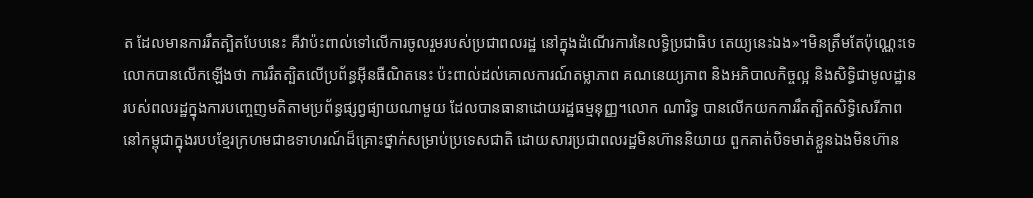ត ដែលមានការរឹតត្បិតបែបនេះ គឺវាប៉ះពាល់ទៅលើការចូលរួមរបស់ប្រជាពលរដ្ឋ នៅក្នុងដំណើរការនៃលទ្ធិប្រជាធិប តេយ្យនេះឯង»។មិនត្រឹមតែប៉ុណ្ណេះទេ លោកបានលើកឡើងថា ការរឹតត្បិតលើប្រព័ន្ធអ៊ីនធឺណិតនេះ ប៉ះពាល់ដល់គោលការណ៍តម្លាភាព គណនេយ្យភាព និងអភិបាលកិច្ចល្អ និងសិទ្ធិជាមូលដ្ឋានរបស់ពលរដ្ឋក្នុងការបញ្ចេញមតិតាមប្រព័ន្ធផ្សព្វផ្យាយណាមួយ ដែលបានធានាដោយរដ្ឋធម្មនុញ្ញ។លោក ណារិទ្ធ បានលើកយកការរឹតត្បិតសិទ្ធិសេរីភាពនៅកម្ពុជាក្នុងរបបខ្មែរក្រហមជាឧទាហរណ៍ដ៏គ្រោះថ្នាក់សម្រាប់ប្រទេសជាតិ ដោយសារប្រជាពលរដ្ឋមិនហ៊ាននិយាយ ពួកគាត់បិទមាត់ខ្លួនឯងមិនហ៊ាន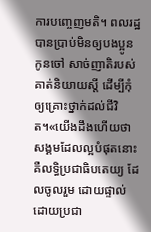ការបញ្ចេញមតិ។ ពលរដ្ឋបានប្រាប់មិនឲ្យបងប្អូន កូនចៅ សាច់ញាតិរបស់គាត់និយាយស្តី ដើម្បីកុំឲ្យគ្រោះថ្នាក់ដល់ជីវិត។«យើងដឹងហើយថា សង្គមដែលល្អបំផុតនោះគឺលទ្ធិប្រជាធិបតេយ្យ ដែលចូលរួម ដោយផ្ទាល់ ដោយប្រជា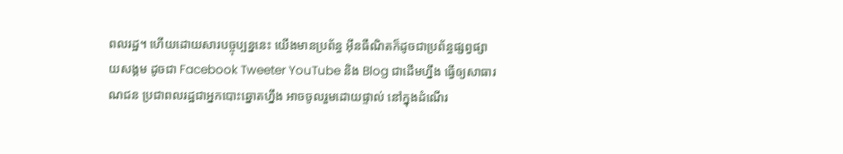ពលរដ្ឋ។ ហើយដោយសារបច្ចុប្បន្ននេះ យើងមានប្រព័ន្ធ អ៊ីនធឺណិតក៏ដូចជាប្រព័ន្ធផ្សព្វផ្សាយសង្គម ដូចជា Facebook Tweeter YouTube និង Blog ជាដើមហ្នឹង ធ្វើឲ្យសាធារណជន ប្រជាពលរដ្ឋជាអ្នកបោះឆ្នោតហ្នឹង អាចចូលរួមដោយផ្ទាល់ នៅក្នុងដំណើរ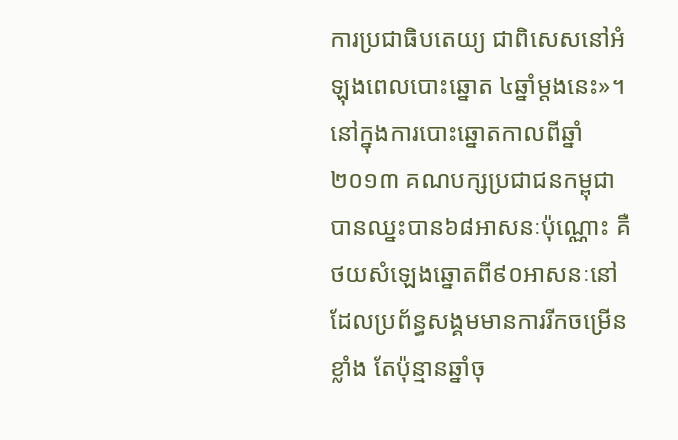ការប្រជាធិបតេយ្យ ជាពិសេសនៅអំឡុងពេលបោះឆ្នោត ៤ឆ្នាំម្តងនេះ»។នៅក្នុងការបោះឆ្នោតកាលពីឆ្នាំ២០១៣ គណបក្សប្រជាជនកម្ពុជាបានឈ្នះបាន៦៨អាសនៈប៉ុណ្ណោះ គឺថយសំឡេងឆ្នោតពី៩០អាសនៈនៅដែលប្រព័ន្ធសង្គមមានការរីកចម្រើនខ្លាំង តែប៉ុន្មានឆ្នាំចុ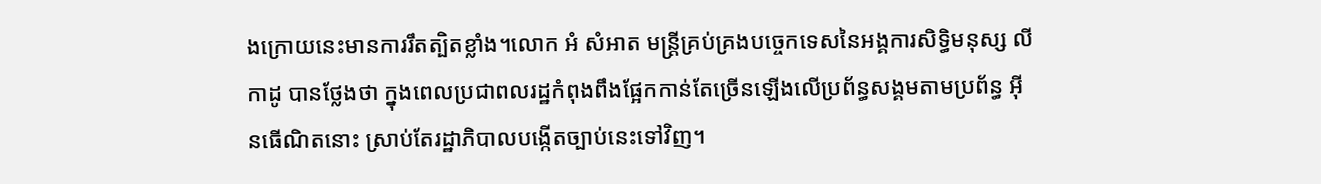ងក្រោយនេះមានការរឹតត្បិតខ្លាំង។លោក អំ សំអាត មន្ត្រីគ្រប់គ្រងបច្ចេកទេសនៃអង្គការសិទ្ធិមនុស្ស លីកាដូ បានថ្លែងថា ក្នុងពេលប្រជាពលរដ្ឋកំពុងពឹងផ្អែកកាន់តែច្រើនឡើងលើប្រព័ន្ធសង្គមតាមប្រព័ន្ធ អ៊ីនធើណិតនោះ ស្រាប់តែរដ្ឋាភិបាលបង្កើតច្បាប់នេះទៅវិញ។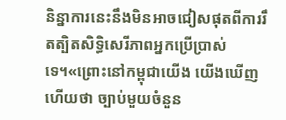និន្នាការនេះនឹងមិនអាចជៀសផុតពីការរឹតត្បិតសិទ្ធិសេរីភាពអ្នកប្រើប្រាស់ទេ។«ព្រោះនៅកម្ពុជាយើង យើងឃើញហើយថា ច្បាប់មួយចំនួន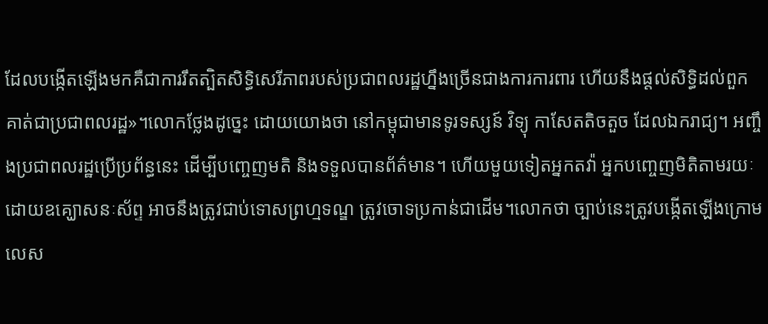ដែលបង្កើតឡើងមកគឺជាការរឹតត្បិតសិទ្ធិសេរីភាពរបស់ប្រជាពលរដ្ឋហ្នឹងច្រើនជាងការការពារ ហើយនឹងផ្តល់សិទ្ធិដល់ពួកគាត់ជាប្រជាពលរដ្ឋ»។លោកថ្លែងដូច្នេះ ដោយយោងថា នៅកម្ពុជាមានទូរទស្សន៍ វិទ្យុ កាសែតតិចតួច ដែលឯករាជ្យ។ អញ្ចឹងប្រជាពលរដ្ឋប្រើប្រព័ន្ធនេះ ដើម្បីបញ្ចេញមតិ និងទទួលបានព័ត៌មាន។ ហើយមួយទៀតអ្នកតវ៉ា អ្នកបញ្ចេញមិតិតាមរយៈដោយឧគ្ឃោសនៈស័ព្ទ អាចនឹងត្រូវជាប់ទោសព្រហ្មទណ្ឌ ត្រូវចោទប្រកាន់ជាដើម។លោកថា ច្បាប់នេះត្រូវបង្កើតឡើងក្រោមលេស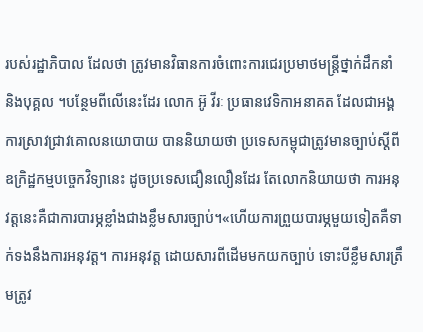របស់រដ្ឋាភិបាល ដែលថា ត្រូវមានវិធានការចំពោះការជេរប្រមាថមន្ត្រីថ្នាក់ដឹកនាំ និងបុគ្គល ។បន្ថែមពីលើនេះដែរ លោក អ៊ូ វីរៈ ប្រធានវេទិកាអនាគត ដែលជាអង្គការស្រាវជ្រាវគោលនយោបាយ បាននិយាយថា ប្រទេសកម្ពុជាត្រូវមានច្បាប់ស្តីពីឧក្រិដ្ឋកម្មបច្ចេកវិទ្យានេះ ដូចប្រទេសជឿនលឿនដែរ តែលោកនិយាយថា ការអនុវត្តនេះគឺជាការបារម្ភខ្លាំងជាងខ្លឹមសារច្បាប់។«ហើយការព្រួយបារម្ភមួយទៀតគឺទាក់ទងនឹងការអនុវត្ត។ ការអនុវត្ត ដោយសារពីដើមមកយកច្បាប់ ទោះបីខ្លឹមសារត្រឹមត្រូវ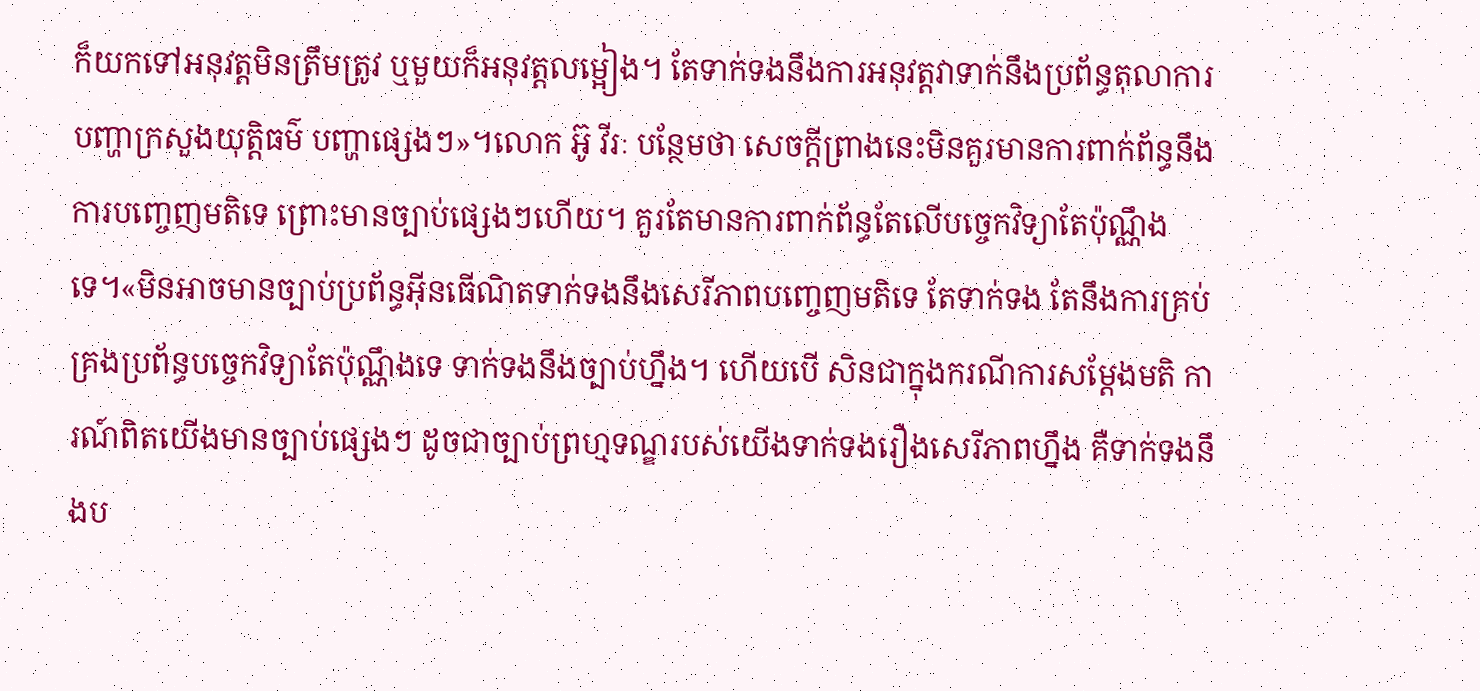ក៏យកទៅអនុវត្តមិនត្រឹមត្រូវ ឬមួយក៏អនុវត្តលម្អៀង។ តែទាក់ទងនឹងការអនុវត្តវាទាក់នឹងប្រព័ន្ធតុលាការ បញ្ហាក្រសួងយុត្តិធម៌ បញ្ហាផ្សេងៗ»។លោក អ៊ូ វីរៈ បន្ថែមថា សេចក្តីព្រាងនេះមិនគួរមានការពាក់ព័ន្ធនឹងការបញ្ចេញមតិទេ ព្រោះមានច្បាប់ផ្សេងៗហើយ។ គួរតែមានការពាក់ព័ន្ធតែលើបច្ចេកវិទ្យាតែប៉ុណ្ណឹង ទេ។«មិនអាចមានច្បាប់ប្រព័ន្ធអ៊ីនធើណិតទាក់ទងនឹងសេរីភាពបញ្ចេញមតិទេ តែទាក់ទង តែនឹងការគ្រប់គ្រងប្រព័ន្ធបច្ចេកវិទ្យាតែប៉ុណ្ណឹងទេ ទាក់ទងនឹងច្បាប់ហ្នឹង។ ហើយបើ សិនជាក្នុងករណីការសម្តែងមតិ ការណ៍ពិតយើងមានច្បាប់ផ្សេងៗ ដូចជាច្បាប់ព្រហ្មទណ្ឌរបស់យើងទាក់ទងរឿងសេរីភាពហ្នឹង គឺទាក់ទងនឹងប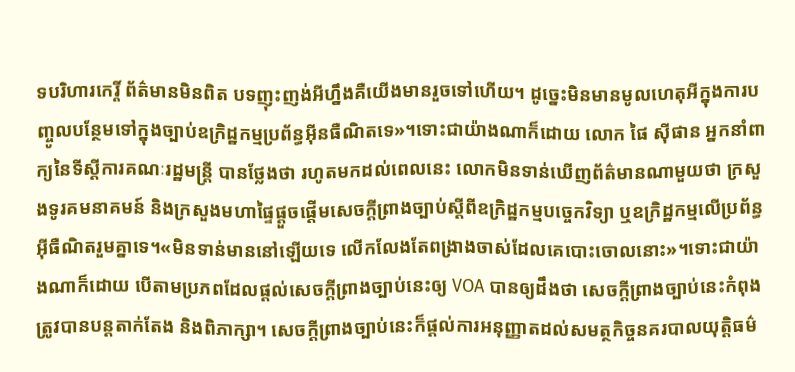ទបរិហារកេរ្តិ៍ ព័ត៌មានមិនពិត បទញុះញង់អីហ្នឹងគឺយើងមានរួចទៅហើយ។ ដូច្នេះមិនមានមូលហេតុអីក្នុងការបញ្ចូលបន្ថែមទៅក្នុងច្បាប់ឧក្រិដ្ឋកម្មប្រព័ន្ធអ៊ីនធឺណិតទេ»។ទោះជាយ៉ាងណាក៏ដោយ លោក ផៃ ស៊ីផាន អ្នកនាំពាក្យនៃទីស្តីការគណៈរដ្ឋមន្ត្រី បានថ្លែងថា រហូតមកដល់ពេលនេះ លោកមិនទាន់ឃើញព័ត៌មានណាមួយថា ក្រសួងទូរគមនាគមន៍ និងក្រសួងមហាផ្ទៃផ្តួចផ្តើមសេចក្តីព្រាងច្បាប់ស្តីពីឧក្រិដ្ឋកម្មបច្ចេកវិទ្យា ឬឧក្រិដ្ឋកម្មលើប្រព័ន្ធអ៊ីធឺណិតរួមគ្នាទេ។«មិនទាន់មាននៅឡើយទេ លើកលែងតែពង្រាងចាស់ដែលគេបោះចោលនោះ»។ទោះជាយ៉ាងណាក៏ដោយ បើតាមប្រភពដែលផ្តល់សេចក្តីព្រាងច្បាប់នេះឲ្យ VOA បានឲ្យដឹងថា សេចក្តីព្រាងច្បាប់នេះកំពុងត្រូវបានបន្តតាក់តែង និងពិភាក្សា។ សេចក្តីព្រាងច្បាប់នេះក៏ផ្តល់ការអនុញ្ញាតដល់សមត្ថកិច្ចនគរបាលយុត្តិធម៌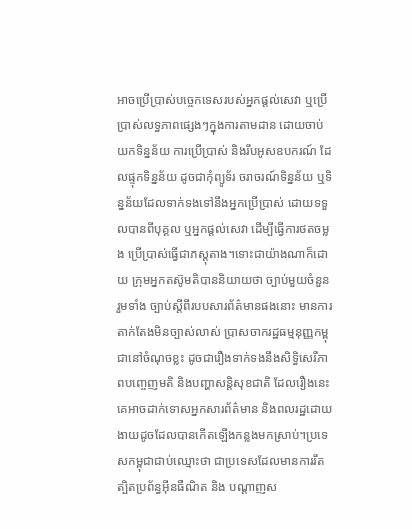អាចប្រើប្រាស់បច្ចេកទេសរបស់អ្នកផ្តល់សេវា ឬប្រើប្រាស់លទ្ធភាពផ្សេងៗក្នុងការតាមដាន ដោយចាប់យកទិន្នន័យ ការប្រើប្រាស់ និងរឹបអូសឧបករណ៍ ដែលផ្ទុកទិន្នន័យ ដូចជាកុំព្យូទ័រ ចរាចរណ៍ទិន្នន័យ ឬទិន្នន័យដែលទាក់ទងទៅនឹងអ្នកប្រើប្រាស់ ដោយទទួលបានពីបុគ្គល ឬអ្នកផ្តល់សេវា ដើម្បីធើ្វការថតចម្លង ប្រើប្រាស់ធ្វើជាភស្តុតាង។ទោះជាយ៉ាងណាក៏ដោយ ក្រុមអ្នកតស៊ូមតិបាននិយាយថា ច្បាប់មួយចំនួន រួមទាំង ច្បាប់ស្តីពីរបបសារព័ត៌មានផងនោះ មានការតាក់តែងមិនច្បាស់លាស់ ប្រាសចាករដ្ឋធម្មនុញ្ញកម្ពុជានៅចំណុចខ្លះ ដូចជារឿងទាក់ទងនឹងសិទ្ធិសេរីភាពបញ្ចេញមតិ និងបញ្ហាសន្តិសុខជាតិ ដែលរឿងនេះគេអាចដាក់ទោសអ្នកសារព័ត៌មាន និងពលរដ្ឋដោយងាយដូចដែលបានកើតឡើងកន្លងមកស្រាប់។ប្រទេសកម្ពុជាជាប់ឈ្មោះថា ជាប្រទេសដែលមានការរឹតត្បិតប្រព័ន្ធអ៊ីនធឺណិត និង បណ្តាញស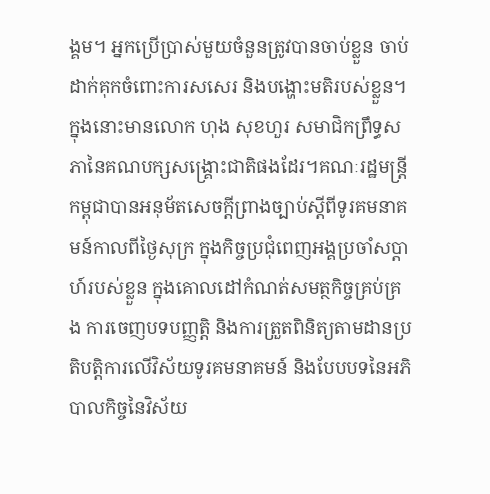ង្គម។ អ្នកប្រើប្រាស់មួយចំនួនត្រូវបានចាប់ខ្លួន ចាប់ដាក់គុកចំពោះការសសេរ និងបង្ហោះមតិរបស់ខ្លួន។ ក្នុងនោះមានលោក ហុង សុខហួរ សមាជិកព្រឹទ្ធសភានៃគណបក្សសង្គ្រោះជាតិផងដែរ។គណៈរដ្ឋមន្ត្រីកម្ពុជាបានអនុម័តសេចក្តីព្រាងច្បាប់ស្តីពីទូរគមនាគមន៍កាលពីថ្ងៃសុក្រ ក្នុងកិច្ចប្រជុំពេញអង្គប្រចាំសប្តាហ៍របស់ខ្លួន ក្នុងគោលដៅកំណត់សមត្ថកិច្ចគ្រប់គ្រង ការចេញបទបញ្ញត្តិ និងការត្រួតពិនិត្យតាមដានប្រតិបត្តិការលើវិស័យទូរគមនាគមន៍ និងបែបបទនៃអភិបាលកិច្ចនៃវិស័យ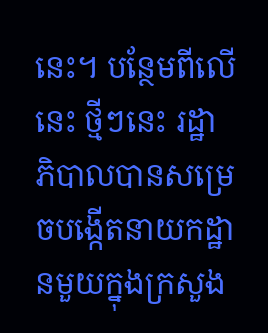នេះ។ បន្ថែមពីលើនេះ ថ្មីៗនេះ រដ្ឋាភិបាលបានសម្រេចបង្កើតនាយកដ្ឋានមួយក្នុងក្រសួង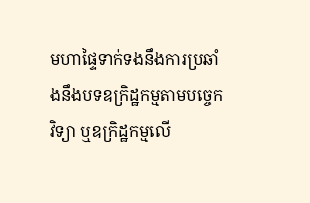មហាផ្ទៃទាក់ទងនឹងការប្រឆាំងនឹងបទឧក្រិដ្ឋកម្មតាមបច្ចេកវិទ្យា ឬឧក្រិដ្ឋកម្មលើ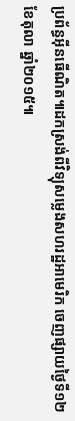ប្រព័ន្ធអ៊ីនធើណិត៕ដកស្រង់ពីវិទ្យុសម្លេងសហរដ្ឋអាមេរិក ចេញផ្សាយថ្ងៃទី១២ ខែតុលា ឆ្នាំ២០១៥៕